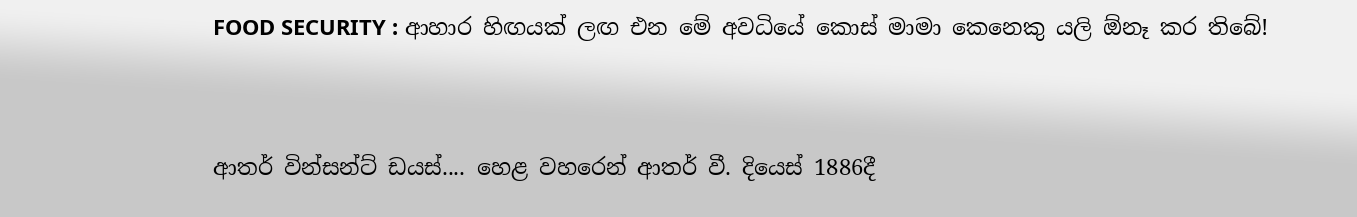FOOD SECURITY : ආහාර හිඟයක් ලඟ එන මේ අවධියේ කොස් මාමා කෙනෙකු යලි ඕනෑ කර තිබේ!


ආතර් වින්සන්ට් ඩයස්.... හෙළ වහරෙන් ආතර් වී. දියෙස් 1886දී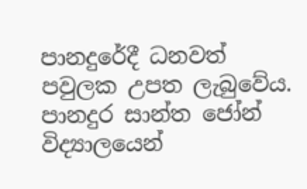පානදුරේදී ධනවත් පවුලක උපත ලැබුවේය. පානදුර සාන්ත ජෝන් විද්‍යාලයෙන්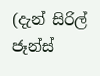(දැන් සිරිල් ජෑන්ස්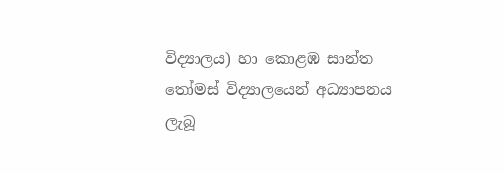විද්‍යාලය) හා කොළඹ සාන්ත තෝමස් විද්‍යාලයෙන් අධ්‍යාපනය ලැබූ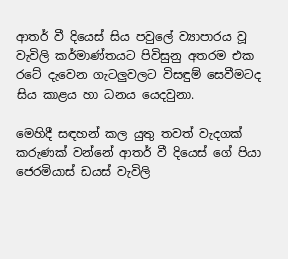ආතර් වී දියෙස් සිය පවුලේ ව්‍යාපාරය වූ වැවිලි කර්මාණ්තයට පිවිසුනු අතරම එක රටේ දැවෙන ගැටලුවලට විසඳුම් සෙවීමටද සිය කාළය හා ධනය යෙදවුනා.

මෙහිදී සඳහන් කල යුතු තවත් වැදගක් කරුණක් වන්නේ ආතර් වී දියෙස් ගේ පියා ජෙරමියාස් ඩයස් වැවිලි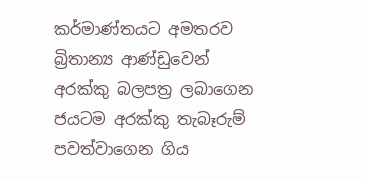කර්මාණ්තයට අමතරව බ්‍රිතාන්‍ය ආණ්ඩුවෙන් අරක්කු බලපත්‍ර ලබාගෙන ජයටම අරක්කු තැබෑරුම් පවත්වාගෙන ගිය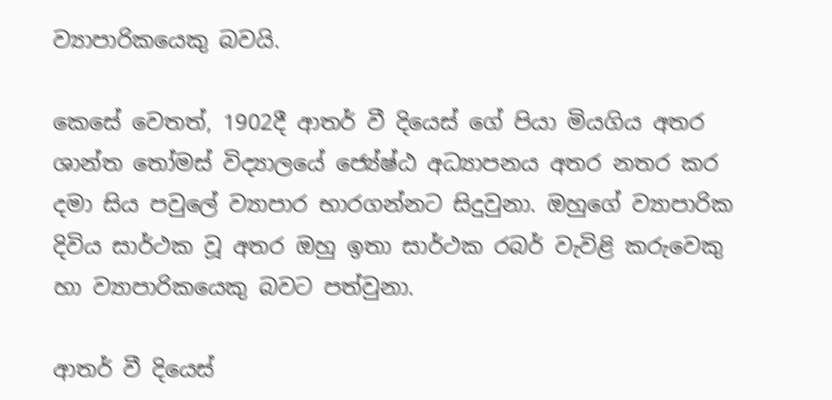ව්‍යාපාරිකයෙකු බවයි.

කෙසේ වෙතත්, 1902දී ආතර් වී දියෙස් ගේ පියා මියගිය අතර ශාන්ත තෝමස් විද්‍යාලයේ ජ්‍යේෂ්ඨ අධ්‍යාපනය අතර නතර කර දමා සිය පවුලේ ව්‍යාපාර භාරගන්නට සිදුවුනා. ඔහුගේ ව්‍යාපාරික දිවිය සාර්ථක වූ අතර ඔහු ඉතා සාර්ථක රබර් වැවිළි කරුවෙකු හා ව්‍යාපාරිකයෙකු බවට පත්වුනා.

ආතර් වී දියෙස්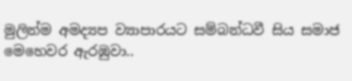මුලින්ම අමද්‍යප ව්‍යාපාරයට සම්බන්ධවී සිය සමාජ මෙහෙවර ඇරඹුවා..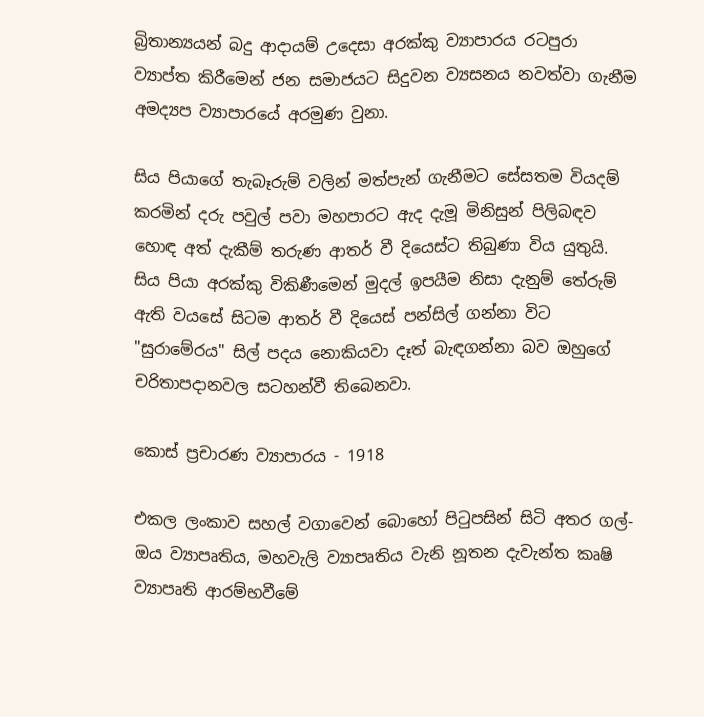බ්‍රිතාන්‍යයන් බදු ආදායම් උදෙසා අරක්කු ව්‍යාපාරය රටපුරා ව්‍යාප්ත කිරීමෙන් ජන සමාජයට සිදුවන ව්‍යසනය නවත්වා ගැනීම අමද්‍යප ව්‍යාපාරයේ අරමුණ වුනා.

සිය පියාගේ තැබෑරුම් වලින් මත්පැන් ගැනීමට සේසතම වියදම් කරමින් දරු පවුල් පවා මහපාරට ඇද දැමූ මිනිසුන් පිලිබඳව හොඳ අත් දැකීම් තරුණ ආතර් වී දියෙස්ට තිබුණා විය යුතුයි. සිය පියා අරක්කු විකිණීමෙන් මුදල් ඉපයීම නිසා දැනුම් තේරුම් ඇති වයසේ සිටම ආතර් වී දියෙස් පන්සිල් ගන්නා විට "සුරාමේරය" සිල් පදය නොකියවා දෑත් බැඳගන්නා බව ඔහුගේ චරිතාපදානවල සටහන්වී තිබෙනවා.

කොස් ප්‍රචාරණ ව්‍යාපාරය - 1918

එකල ලංකාව සහල් වගාවෙන් බොහෝ පිටුපසින් සිටි අතර ගල්-ඔය ව්‍යාපෘතිය, මහවැලි ව්‍යාපෘතිය වැනි නූතන දැවැන්ත කෘෂි ව්‍යාපෘති ආරම්භවීමේ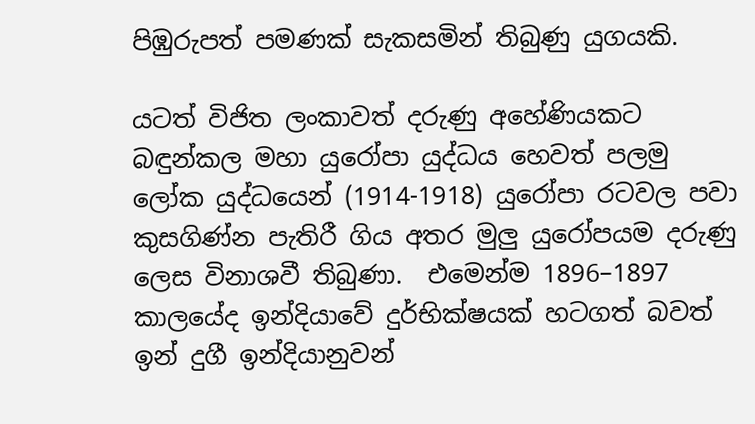පිඹුරුපත් පමණක් සැකසමින් තිබුණු යුගයකි.

යටත් විජිත ලංකාවත් දරුණු අහේණියකට බඳුන්කල මහා යුරෝපා යුද්ධය හෙවත් පලමු ලෝක යුද්ධයෙන් (1914-1918) යුරෝපා රටවල පවා කුසගිණ්න පැතිරී ගිය අතර මුලු යුරෝපයම දරුණු ලෙස විනාශවී තිබුණා.  එමෙන්ම 1896–1897 කාලයේද ඉන්දියාවේ දුර්භික්ෂයක් හටගත් බවත් ඉන් දුගී ඉන්දියානුවන්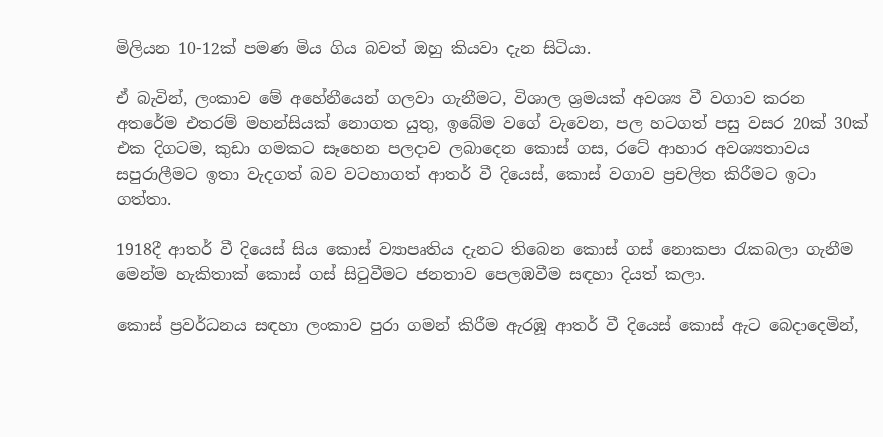මිලියන 10-12ක් පමණ මිය ගිය බවත් ඔහු කියවා දැන සිටියා.

ඒ බැවින්, ලංකාව මේ අහේනීයෙන් ගලවා ගැනීමට, විශාල ශ්‍රමයක් අවශ්‍ය වී වගාව කරන අතරේම එතරම් මහන්සියක් නොගත යුතු, ඉබේම වගේ වැවෙන, පල හටගත් පසු වසර 20ක් 30ක් එක දිගටම, කුඩා ගමකට සෑහෙන පලදාව ලබාදෙන කොස් ගස, රටේ ආහාර අවශ්‍යතාවය සපුරාලීමට ඉතා වැදගත් බව වටහාගත් ආතර් වී දියෙස්, කොස් වගාව ප්‍රචලිත කිරීමට ඉටා ගත්තා.

1918දී ආතර් වී දියෙස් සිය කොස් ව්‍යාපෘතිය දැනට තිබෙන කොස් ගස් නොකපා රැකබලා ගැනීම මෙන්ම හැකිතාක් කොස් ගස් සිටුවීමට ජනතාව පෙලඹවීම සඳහා දියත් කලා.

කොස් ප්‍රවර්ධනය සඳහා ලංකාව පුරා ගමන් කිරීම ඇරඹූ ආතර් වී දියෙස් කොස් ඇට බෙදාදෙමින්,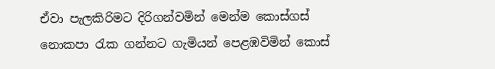ඒවා පැලකිරිමට දිරිගන්වමින් මෙන්ම කොස්ගස් නොකපා රැක ගන්නට ගැමියන් පෙළඹවිමින් කොස්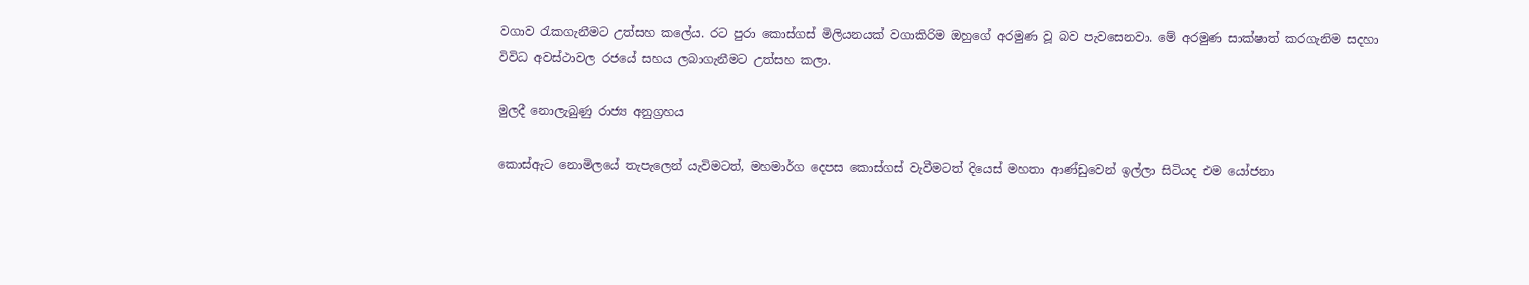වගාව රැකගැනීමට උත්සහ කලේය. රට පුරා කොස්ගස් මිලියනයක් වගාකිරිම ඔහුගේ අරමුණ වූ බව පැවසෙනවා. මේ අරමුණ සාක්ෂාත් කරගැනිම සදහා විවිධ අවස්ථාවල රජයේ සහය ලබාගැනීමට උත්සහ කලා.

මුලදී නොලැබුණු රාජ්‍ය අනුග්‍රහය

කොස්ඇට නොමිලයේ තැපැලෙන් යැවිමටත්, මහමාර්ග දෙපස කොස්ගස් වැවීමටත් දියෙස් මහතා ආණ්ඩුවෙන් ඉල්ලා සිටියද එම යෝජනා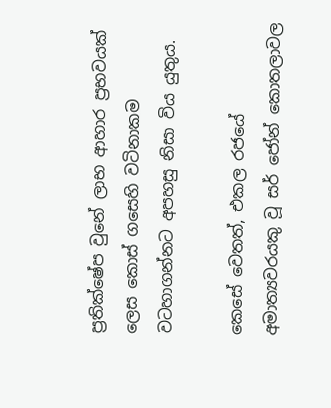ප්‍රතික්ෂේප වුනේ ලාභ ආහාර ප්‍රභවයක් ලෙස කොස් ගසෙහි වටිනාකම වටහාගන්නට අපහසු නිසා විය යුතුය.

කෙසේ වෙතත්, එකල රජයේ අමාත්‍යවරයකු වූ සර් ජෝන් කොතලාවල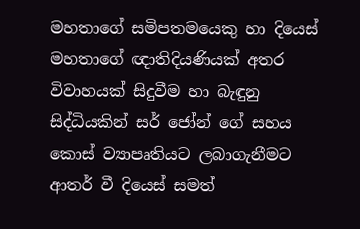මහතාගේ සමිපතමයෙකු හා දියෙස් මහතාගේ ඥාතිදියණියක් අතර විවාහයක් සිදුවීම හා බැඳුනු සිද්ධියකින් සර් ජෝන් ගේ සහය කොස් ව්‍යාපෘතියට ලබාගැනීමට ආතර් වී දියෙස් සමත්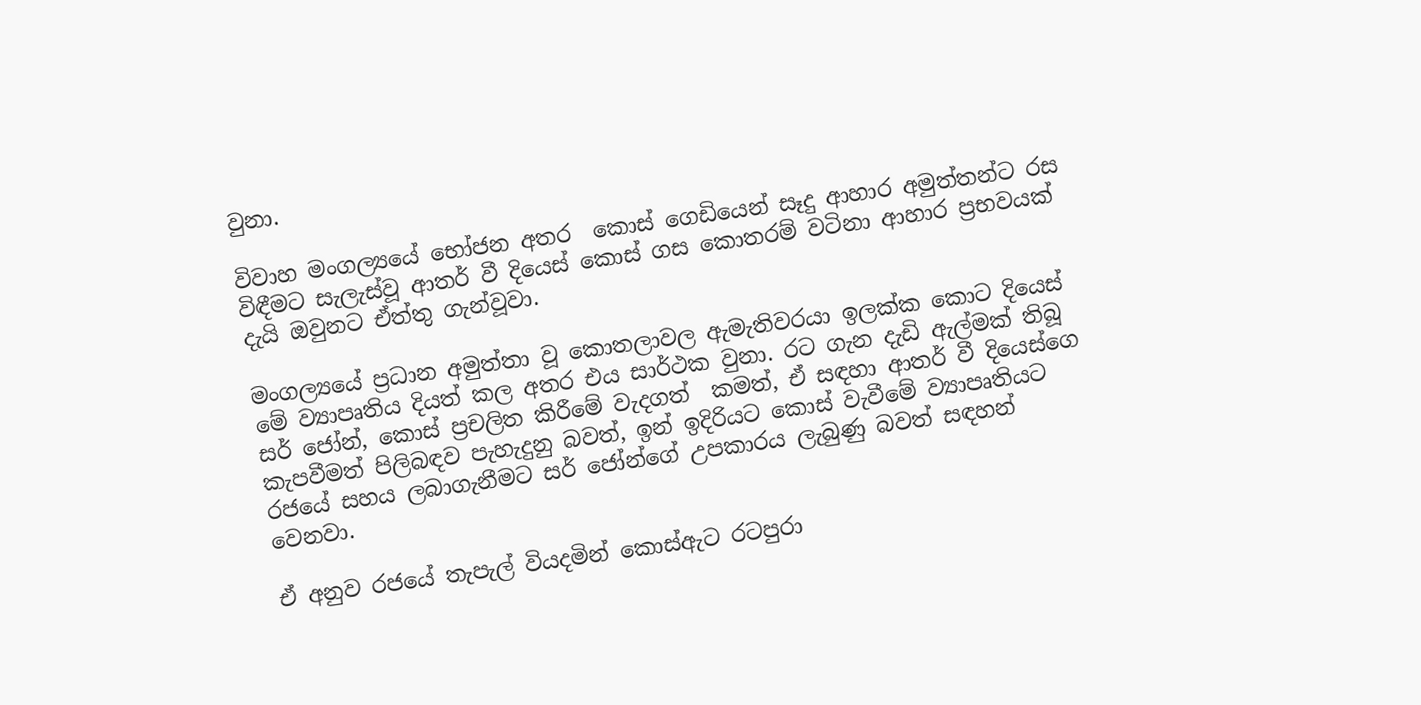වුනා.

විවාහ මංගල්‍යයේ භෝජන අතර  කොස් ගෙඩියෙන් සෑදු ආහාර අමුත්තන්ට රස විඳීමට සැලැස්වූ ආතර් වී දියෙස් කොස් ගස කොතරම් වටිනා ආහාර ප්‍රභවයක් දැයි ඔවුනට ඒත්තු ගැන්වූවා.

මංගල්‍යයේ ප්‍රධාන අමුත්තා වූ කොතලාවල ඇමැතිවරයා ඉලක්ක කොට දියෙස් මේ ව්‍යාපෘතිය දියත් කල අතර එය සාර්ථක වුනා. රට ගැන දැඩි ඇල්මක් තිබූ සර් ජෝන්, කොස් ප්‍රචලිත කිරීමේ වැදගත්  කමත්, ඒ සඳහා ආතර් වී දියෙස්ගෙ කැපවීමත් පිලිබඳව පැහැදුනු බවත්, ඉන් ඉදිරියට කොස් වැවීමේ ව්‍යාපෘතියට රජයේ සහය ලබාගැනීමට සර් ජෝන්ගේ උපකාරය ලැබුණු බවත් සඳහන් වෙනවා.

ඒ අනුව රජයේ තැපැල් වියදමින් කොස්ඇට රටපුරා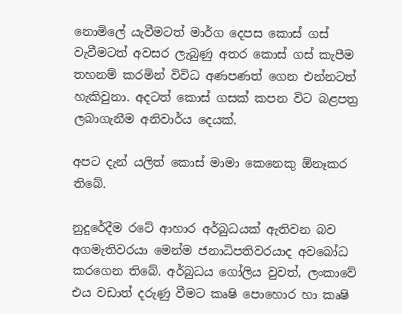නොමිලේ යැවීමටත් මාර්ග දෙපස කොස් ගස් වැවීමටත් අවසර ලැබුණු අතර කොස් ගස් කැපීම තහනම් කරමින් විවිධ අණපණත් ගෙන එන්නටත් හැකිවුනා. අදටත් කොස් ගසක් කපන විට බළපත්‍ර ලබාගැනීම අනිවාර්ය දෙයක්.

අපට දැන් යලිත් කොස් මාමා කෙනෙකු ඕනෑකර තිබේ.

නුදුරේදීම රටේ ආහාර අර්බුධයක් ඇතිවන බව අගමැතිවරයා මෙන්ම ජනාධිපතිවරයාද අවබෝධ කරගෙන තිබේ. අර්බුධය ගෝලිය වුවත්, ලංකාවේ එය වඩාත් දරුණු වීමට කෘෂි පොහොර හා කෘෂි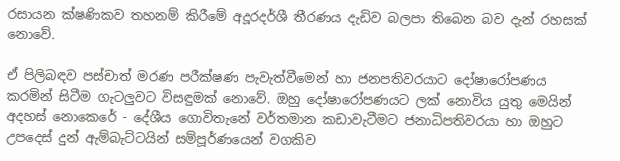රසායන ක්ෂණිකව තහනම් කිරීමේ අදූරදර්ශී තීරණය දැඩිව බලපා තිබෙන බව දැන් රහසක් නොවේ.

ඒ පිලිබඳව පස්චාත් මරණ පරීක්ෂණ පැවැත්වීමෙන් හා ජනපතිවරයාට දෝෂාරෝපණය කරමින් සිටීම ගැටලුවට විසඳුමක් නොවේ. ඔහු දෝෂාරෝපණයට ලක් නොවිය යුතු මෙයින් අදහස් නොකෙරේ - දේශීය ගොවිතැනේ වර්තමාන කඩාවැටීමට ජනාධිපතිවරයා හා ඔහුට උපදෙස් දුන් ඇම්බැට්ටයින් සම්පූර්ණයෙන් වගකිව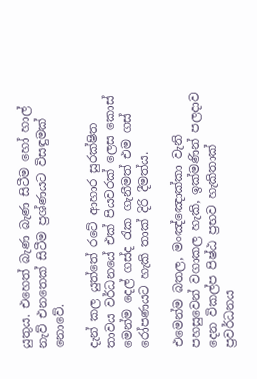යුතුය. එහෙත් බැණ බැණ සිටීම හෝ හාල් නැව් එනතෙක් සිටීම ප්‍රශ්ණයට විසඳුමක් නොවේ.

දැන් කල යුත්තේ රටේ ආහාර සුරක්ෂිත තාවය වර්ධනයේ එක් පියවරක් ලෙස කොස් මෙන්ම දෙල් ගස්ද රැක ගැනීමත් එම ගස් රෝපණයට හැකි තාක් දිරි දීමත්ය.

එමෙන්ම බතල, මංඤ්ඤොක්කා වැනි පහසුවෙන් වගාකල හැකි, ඉක්මණින් පලදාව දෙන විකල්ප පිෂ්ඨ ප්‍රභව හැකිතාක් ප්‍රවර්ධනය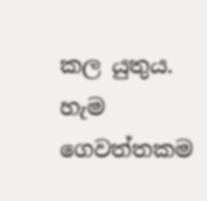කල යුතුය. හැම ගෙවත්තකම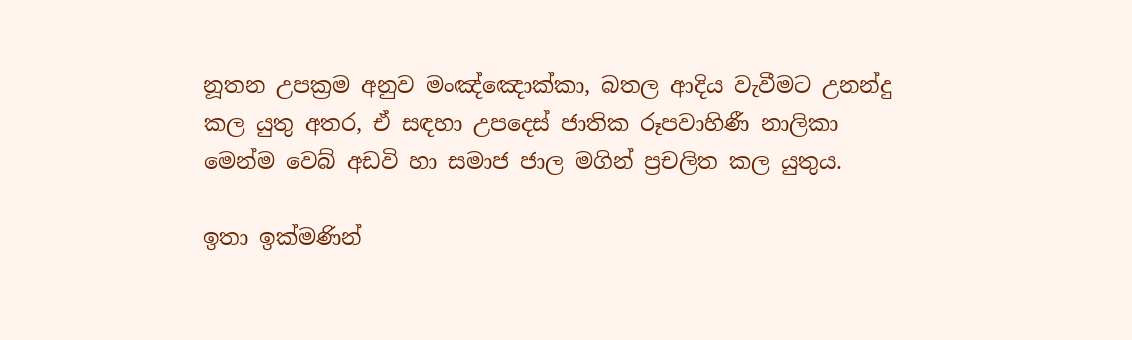නූතන උපක්‍රම අනුව මංඤ්ඤොක්කා, බතල ආදිය වැවීමට උනන්දු කල යුතු අතර, ඒ සඳහා උපදෙස් ජාතික රූපවාහිණී නාලිකා මෙන්ම වෙබ් අඩවි හා සමාජ ජාල මගින් ප්‍රචලිත කල යුතුය.

ඉතා ඉක්මණින්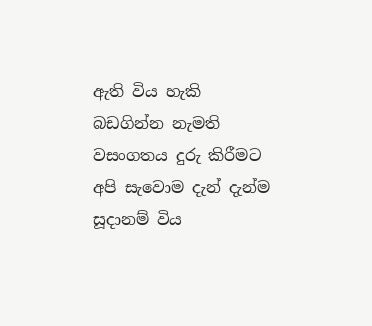ඇති විය හැකි බඩගින්න නැමති වසංගතය දුරු කිරීමට අපි සැවොම දැන් දැන්ම සූදානම් විය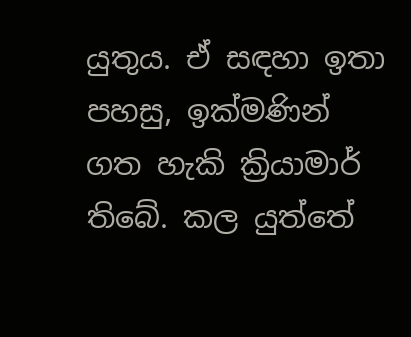යුතුය. ඒ සඳහා ඉතා පහසු, ඉක්මණින් ගත හැකි ක්‍රියාමාර් තිබේ. කල යුත්තේ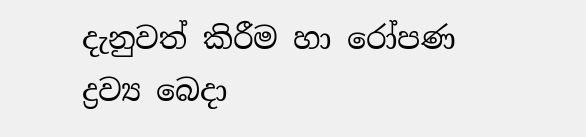දැනුවත් කිරීම හා රෝපණ ද්‍රව්‍ය බෙදා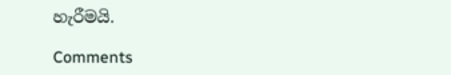හැරීමයි.

Comments